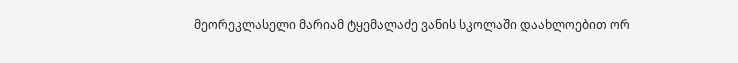მეორეკლასელი მარიამ ტყემალაძე ვანის სკოლაში დაახლოებით ორ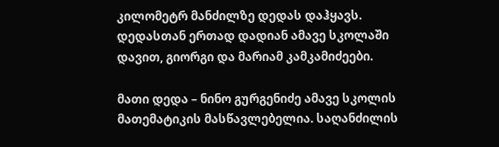კილომეტრ მანძილზე დედას დაჰყავს. დედასთან ერთად დადიან ამავე სკოლაში დავით, გიორგი და მარიამ კამკამიძეები.

მათი დედა – ნინო გურგენიძე ამავე სკოლის მათემატიკის მასწავლებელია. საღანძილის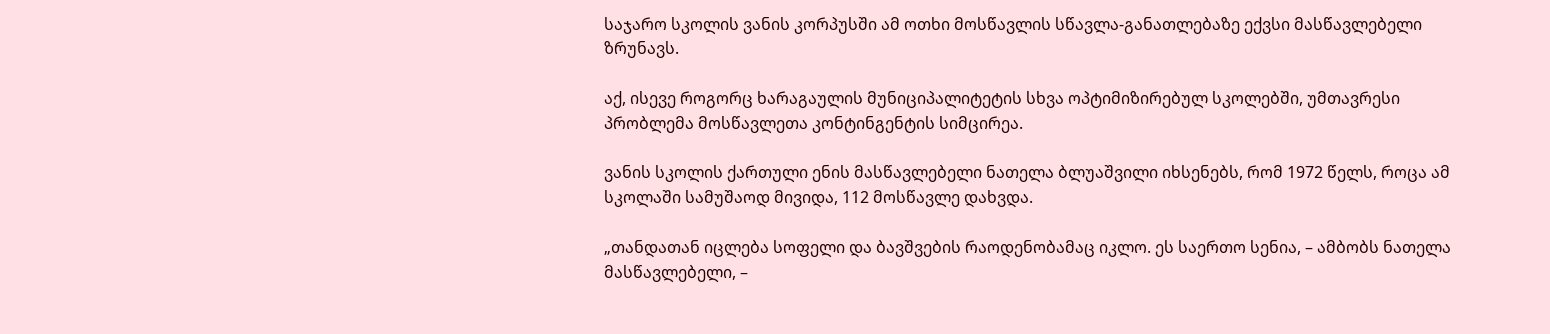საჯარო სკოლის ვანის კორპუსში ამ ოთხი მოსწავლის სწავლა-განათლებაზე ექვსი მასწავლებელი ზრუნავს.

აქ, ისევე როგორც ხარაგაულის მუნიციპალიტეტის სხვა ოპტიმიზირებულ სკოლებში, უმთავრესი პრობლემა მოსწავლეთა კონტინგენტის სიმცირეა.

ვანის სკოლის ქართული ენის მასწავლებელი ნათელა ბლუაშვილი იხსენებს, რომ 1972 წელს, როცა ამ სკოლაში სამუშაოდ მივიდა, 112 მოსწავლე დახვდა.

„თანდათან იცლება სოფელი და ბავშვების რაოდენობამაც იკლო. ეს საერთო სენია, – ამბობს ნათელა მასწავლებელი, –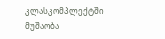კლასკომპლექტში მუშაობა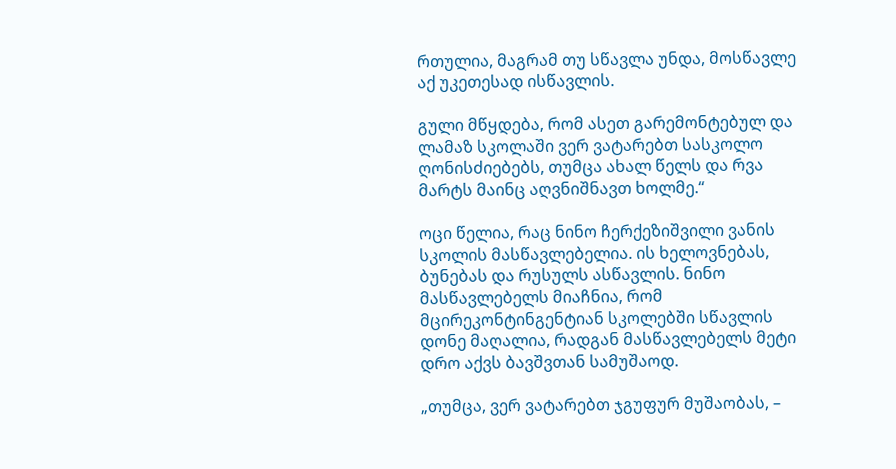რთულია, მაგრამ თუ სწავლა უნდა, მოსწავლე აქ უკეთესად ისწავლის.

გული მწყდება, რომ ასეთ გარემონტებულ და ლამაზ სკოლაში ვერ ვატარებთ სასკოლო ღონისძიებებს, თუმცა ახალ წელს და რვა მარტს მაინც აღვნიშნავთ ხოლმე.“

ოცი წელია, რაც ნინო ჩერქეზიშვილი ვანის სკოლის მასწავლებელია. ის ხელოვნებას, ბუნებას და რუსულს ასწავლის. ნინო მასწავლებელს მიაჩნია, რომ მცირეკონტინგენტიან სკოლებში სწავლის დონე მაღალია, რადგან მასწავლებელს მეტი დრო აქვს ბავშვთან სამუშაოდ.

„თუმცა, ვერ ვატარებთ ჯგუფურ მუშაობას, –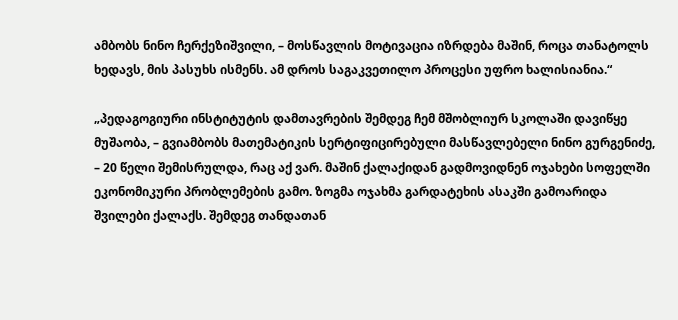ამბობს ნინო ჩერქეზიშვილი, – მოსწავლის მოტივაცია იზრდება მაშინ, როცა თანატოლს ხედავს, მის პასუხს ისმენს. ამ დროს საგაკვეთილო პროცესი უფრო ხალისიანია.“

„პედაგოგიური ინსტიტუტის დამთავრების შემდეგ ჩემ მშობლიურ სკოლაში დავიწყე მუშაობა, – გვიამბობს მათემატიკის სერტიფიცირებული მასწავლებელი ნინო გურგენიძე, – 20 წელი შემისრულდა, რაც აქ ვარ. მაშინ ქალაქიდან გადმოვიდნენ ოჯახები სოფელში ეკონომიკური პრობლემების გამო. ზოგმა ოჯახმა გარდატეხის ასაკში გამოარიდა შვილები ქალაქს. შემდეგ თანდათან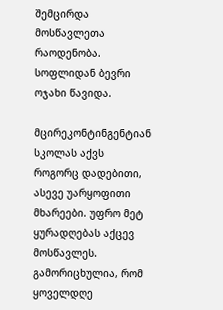შემცირდა მოსწავლეთა რაოდენობა. სოფლიდან ბევრი ოჯახი წავიდა.

მცირეკონტინგენტიან სკოლას აქვს როგორც დადებითი, ასევე უარყოფითი მხარეები. უფრო მეტ ყურადღებას აქცევ მოსწავლეს. გამორიცხულია, რომ ყოველდღე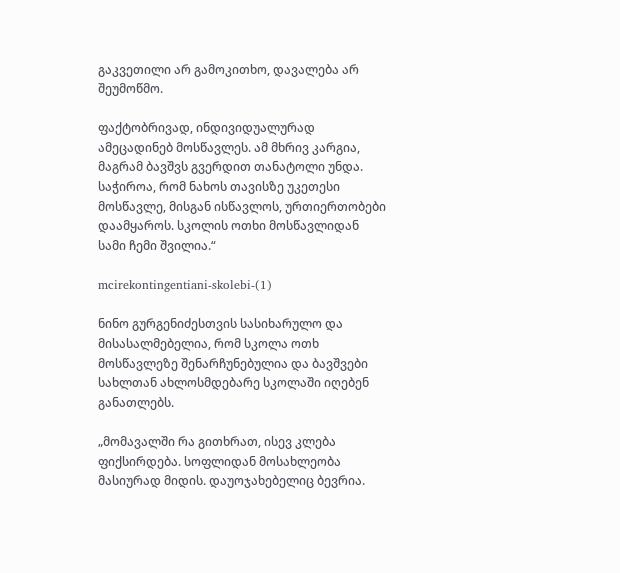გაკვეთილი არ გამოკითხო, დავალება არ შეუმოწმო.

ფაქტობრივად, ინდივიდუალურად ამეცადინებ მოსწავლეს. ამ მხრივ კარგია, მაგრამ ბავშვს გვერდით თანატოლი უნდა. საჭიროა, რომ ნახოს თავისზე უკეთესი მოსწავლე, მისგან ისწავლოს, ურთიერთობები დაამყაროს. სკოლის ოთხი მოსწავლიდან სამი ჩემი შვილია.“

mcirekontingentiani-skolebi-(1)

ნინო გურგენიძესთვის სასიხარულო და მისასალმებელია, რომ სკოლა ოთხ მოსწავლეზე შენარჩუნებულია და ბავშვები სახლთან ახლოსმდებარე სკოლაში იღებენ განათლებს.

„მომავალში რა გითხრათ, ისევ კლება ფიქსირდება. სოფლიდან მოსახლეობა მასიურად მიდის. დაუოჯახებელიც ბევრია.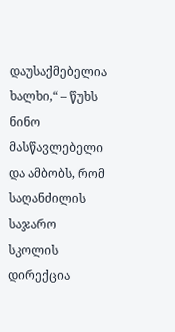დაუსაქმებელია ხალხი,“ – წუხს ნინო მასწავლებელი და ამბობს, რომ საღანძილის საჯარო სკოლის დირექცია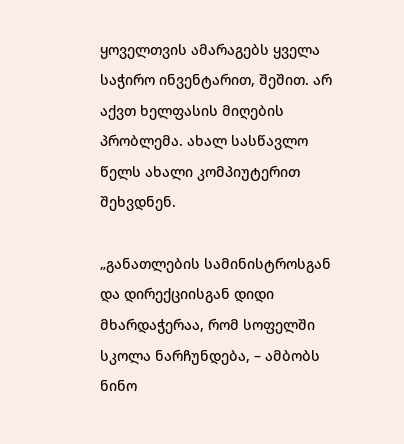ყოველთვის ამარაგებს ყველა საჭირო ინვენტარით, შეშით. არ აქვთ ხელფასის მიღების პრობლემა. ახალ სასწავლო წელს ახალი კომპიუტერით შეხვდნენ.

„განათლების სამინისტროსგან და დირექციისგან დიდი მხარდაჭერაა, რომ სოფელში სკოლა ნარჩუნდება, – ამბობს ნინო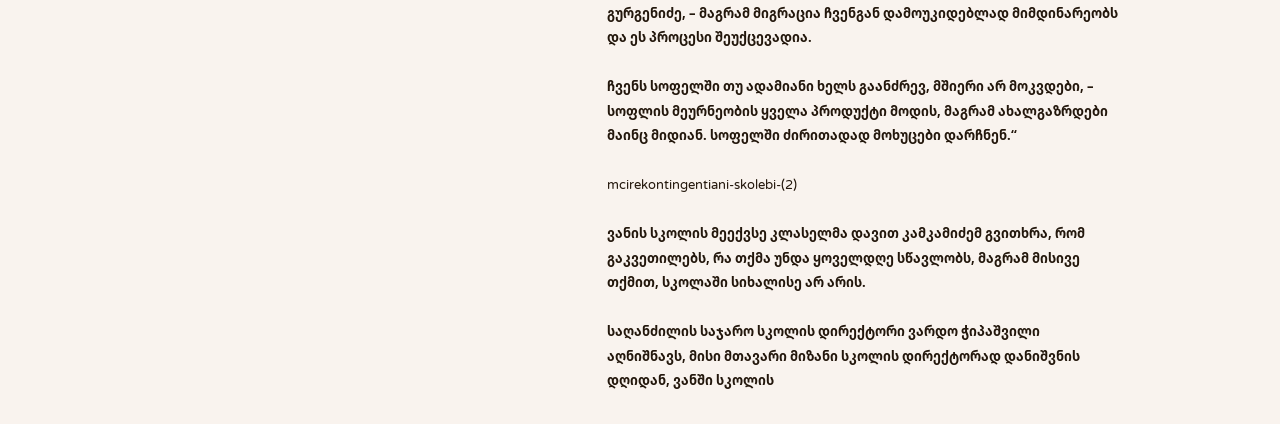გურგენიძე, – მაგრამ მიგრაცია ჩვენგან დამოუკიდებლად მიმდინარეობს და ეს პროცესი შეუქცევადია.

ჩვენს სოფელში თუ ადამიანი ხელს გაანძრევ, მშიერი არ მოკვდები, – სოფლის მეურნეობის ყველა პროდუქტი მოდის, მაგრამ ახალგაზრდები მაინც მიდიან. სოფელში ძირითადად მოხუცები დარჩნენ.“

mcirekontingentiani-skolebi-(2)

ვანის სკოლის მეექვსე კლასელმა დავით კამკამიძემ გვითხრა, რომ გაკვეთილებს, რა თქმა უნდა ყოველდღე სწავლობს, მაგრამ მისივე თქმით, სკოლაში სიხალისე არ არის.

საღანძილის საჯარო სკოლის დირექტორი ვარდო ჭიპაშვილი აღნიშნავს, მისი მთავარი მიზანი სკოლის დირექტორად დანიშვნის დღიდან, ვანში სკოლის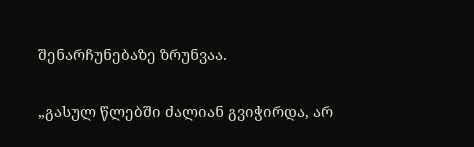შენარჩუნებაზე ზრუნვაა.

„გასულ წლებში ძალიან გვიჭირდა, არ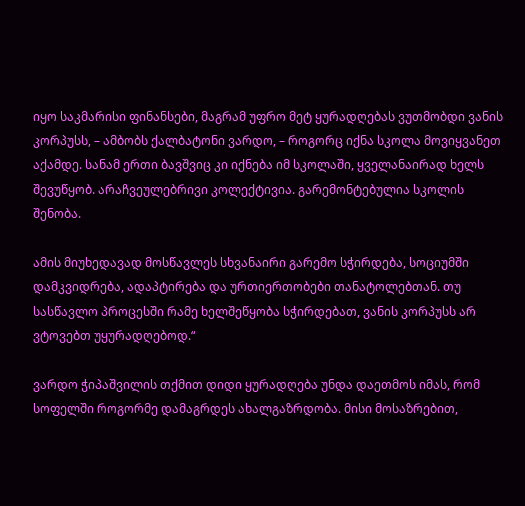იყო საკმარისი ფინანსები, მაგრამ უფრო მეტ ყურადღებას ვუთმობდი ვანის კორპუსს, – ამბობს ქალბატონი ვარდო, – როგორც იქნა სკოლა მოვიყვანეთ აქამდე. სანამ ერთი ბავშვიც კი იქნება იმ სკოლაში, ყველანაირად ხელს შევუწყობ. არაჩვეულებრივი კოლექტივია. გარემონტებულია სკოლის შენობა.

ამის მიუხედავად მოსწავლეს სხვანაირი გარემო სჭირდება, სოციუმში დამკვიდრება, ადაპტირება და ურთიერთობები თანატოლებთან. თუ სასწავლო პროცესში რამე ხელშეწყობა სჭირდებათ, ვანის კორპუსს არ ვტოვებთ უყურადღებოდ.“

ვარდო ჭიპაშვილის თქმით დიდი ყურადღება უნდა დაეთმოს იმას, რომ სოფელში როგორმე დამაგრდეს ახალგაზრდობა. მისი მოსაზრებით,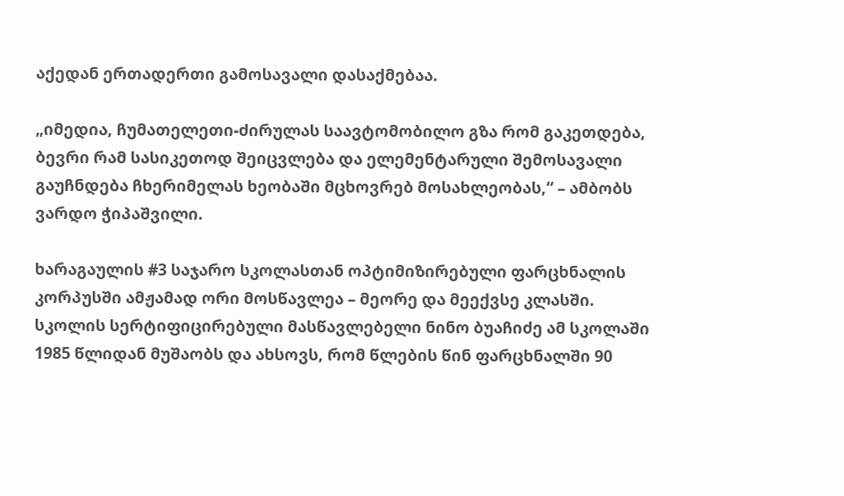აქედან ერთადერთი გამოსავალი დასაქმებაა.

„იმედია, ჩუმათელეთი-ძირულას საავტომობილო გზა რომ გაკეთდება, ბევრი რამ სასიკეთოდ შეიცვლება და ელემენტარული შემოსავალი გაუჩნდება ჩხერიმელას ხეობაში მცხოვრებ მოსახლეობას,“ – ამბობს ვარდო ჭიპაშვილი.

ხარაგაულის #3 საჯარო სკოლასთან ოპტიმიზირებული ფარცხნალის კორპუსში ამჟამად ორი მოსწავლეა – მეორე და მეექვსე კლასში. სკოლის სერტიფიცირებული მასწავლებელი ნინო ბუაჩიძე ამ სკოლაში 1985 წლიდან მუშაობს და ახსოვს, რომ წლების წინ ფარცხნალში 90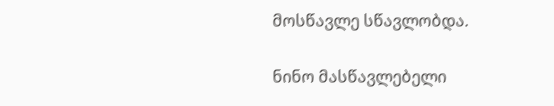მოსწავლე სწავლობდა.

ნინო მასწავლებელი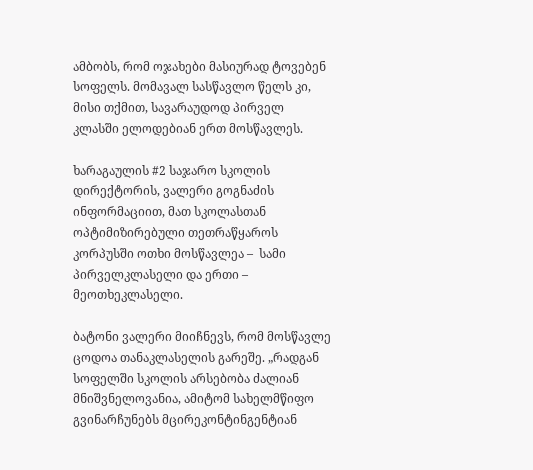ამბობს, რომ ოჯახები მასიურად ტოვებენ სოფელს. მომავალ სასწავლო წელს კი, მისი თქმით, სავარაუდოდ პირველ კლასში ელოდებიან ერთ მოსწავლეს.

ხარაგაულის #2 საჯარო სკოლის დირექტორის, ვალერი გოგნაძის ინფორმაციით, მათ სკოლასთან ოპტიმიზირებული თეთრაწყაროს კორპუსში ოთხი მოსწავლეა –  სამი პირველკლასელი და ერთი – მეოთხეკლასელი.

ბატონი ვალერი მიიჩნევს, რომ მოსწავლე ცოდოა თანაკლასელის გარეშე. „რადგან სოფელში სკოლის არსებობა ძალიან მნიშვნელოვანია, ამიტომ სახელმწიფო გვინარჩუნებს მცირეკონტინგენტიან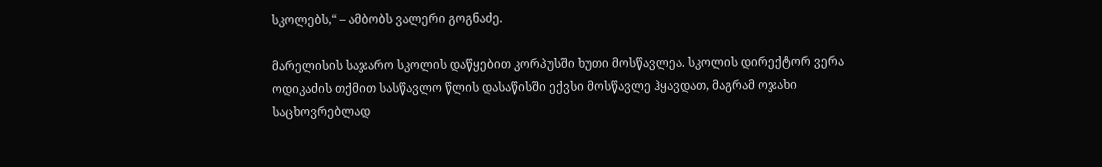სკოლებს,“ – ამბობს ვალერი გოგნაძე.

მარელისის საჯარო სკოლის დაწყებით კორპუსში ხუთი მოსწავლეა. სკოლის დირექტორ ვერა ოდიკაძის თქმით სასწავლო წლის დასაწისში ექვსი მოსწავლე ჰყავდათ, მაგრამ ოჯახი საცხოვრებლად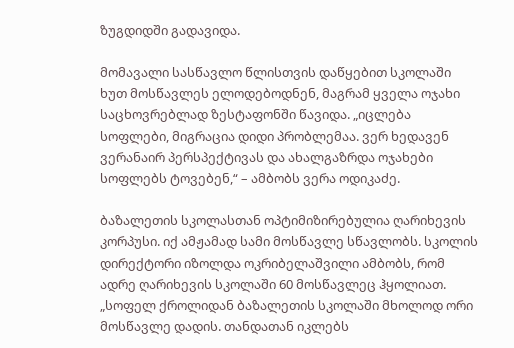ზუგდიდში გადავიდა.

მომავალი სასწავლო წლისთვის დაწყებით სკოლაში ხუთ მოსწავლეს ელოდებოდნენ, მაგრამ ყველა ოჯახი საცხოვრებლად ზესტაფონში წავიდა. „იცლება სოფლები, მიგრაცია დიდი პრობლემაა. ვერ ხედავენ ვერანაირ პერსპექტივას და ახალგაზრდა ოჯახები სოფლებს ტოვებენ,“ – ამბობს ვერა ოდიკაძე.

ბაზალეთის სკოლასთან ოპტიმიზირებულია ღარიხევის კორპუსი. იქ ამჟამად სამი მოსწავლე სწავლობს. სკოლის დირექტორი იზოლდა ოკრიბელაშვილი ამბობს, რომ ადრე ღარიხევის სკოლაში 60 მოსწავლეც ჰყოლიათ. „სოფელ ქროლიდან ბაზალეთის სკოლაში მხოლოდ ორი მოსწავლე დადის. თანდათან იკლებს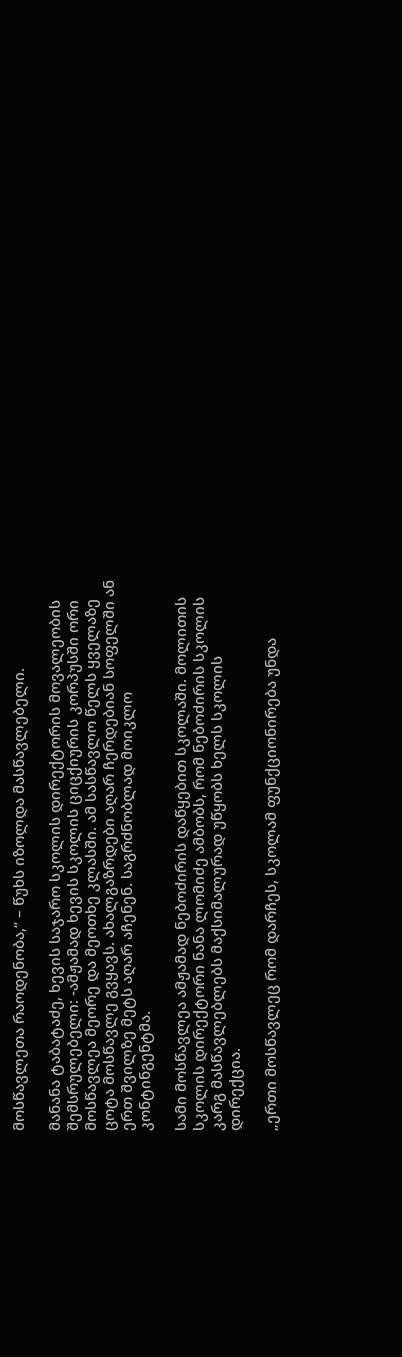მოსწავლეთა რაოდენობა,“ – წუხს იზოლდა მასწავლებელი.

მანანა ტაბატაძე, ხევის საჯარო სკოლის დირექტორის მოვალეობის შემსრულებელი: -ამჟამად ხევის სკოლის ციცქიურის კორპუსში ორი მოსწავლეა მეორე და მეოთხე კლასში. ამ სასწავლო წელს ყველაზე ცოტა მოსწავლე გვყავს. ახალგაზრდები აღარ ჩერდებიან სოფელში ან ერთ შვილზე მეტს აღარ აჩენენ. საგრძნობლად მოიკლო კონტინგენტმა.

სამი მოსწავლეა ამჟამად ნებოძირის დაწყებით სკოლაში. მოლითის სკოლის დირექტორი ნანა ლომიძე ამბობს, რომ ნებოძირის სკოლის კარგ მასწავლებლებს მაქსიმალურად უწყობს ხელს სკოლის დირექცია.

„ერთი მოსწავლეც რომ დარჩეს, სკოლამ ფუნქციონირება უნდა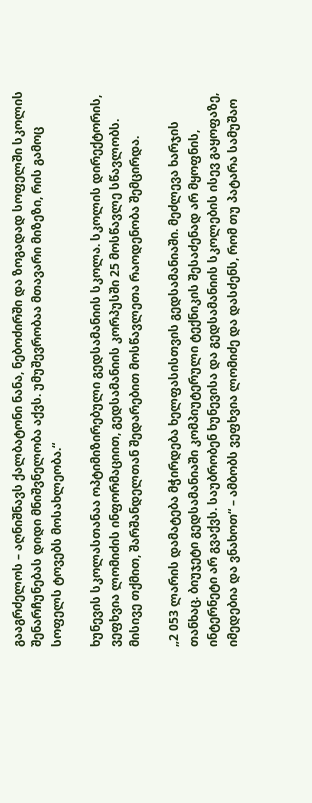გააგრძელოს – აღნიშნავს ქალბატონი ნანა, ნებოძირში და ზოგადად სოფელში სკოლის შენარჩუნებას დიდი მნიშვნელობა აქვს. უმუშევრობაა მთავარი მიზეზი, რის გამოც სოფელს ტოვებს მოსახლეობა.“

ხუნევის სკოლასთანაა ოპტიმიზირებული გედსამანიის სკოლა. სკოლის დირექტორის, ვეფხვია ლომიძის ინფორმაციით, გედსამანიის კორპუსში 25 მოსწავლე სწავლობს. მისივე თქმით, შარშანდელთან შედარებით მოსწავლეთა რაოდენობა შემცირდა.

„2 053 ლარის დამატება მჭირდება ხელფასისთვის გედსამანიაში. მეძლევა ხარჯის თანხაც. ბიუჯეტი გედსამანიაში კომპიუტერული ტექნიკის შესაძენად არ მყოფნის, ინტერნეტი არ გვაქვს. საუბრობენ ხუნევისა და გედსამანიის სკოლების ისევ გაყოფაზე, იმედებია და ვნახოთ“ – ამბობს ვეფხვია ლომიძე და დასძენს, რომ თუ პატარა სამუშაო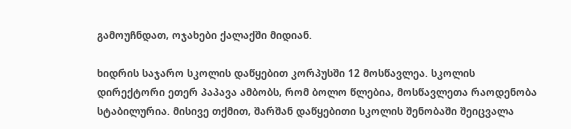გამოუჩნდათ, ოჯახები ქალაქში მიდიან.

ხიდრის საჯარო სკოლის დაწყებით კორპუსში 12 მოსწავლეა. სკოლის დირექტორი ეთერ პაპავა ამბობს, რომ ბოლო წლებია, მოსწავლეთა რაოდენობა სტაბილურია. მისივე თქმით, შარშან დაწყებითი სკოლის შენობაში შეიცვალა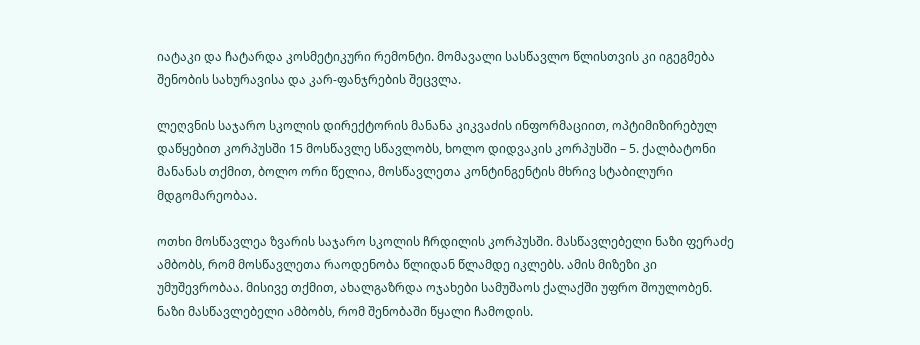იატაკი და ჩატარდა კოსმეტიკური რემონტი. მომავალი სასწავლო წლისთვის კი იგეგმება შენობის სახურავისა და კარ-ფანჯრების შეცვლა.

ლეღვნის საჯარო სკოლის დირექტორის მანანა კიკვაძის ინფორმაციით, ოპტიმიზირებულ დაწყებით კორპუსში 15 მოსწავლე სწავლობს, ხოლო დიდვაკის კორპუსში – 5. ქალბატონი მანანას თქმით, ბოლო ორი წელია, მოსწავლეთა კონტინგენტის მხრივ სტაბილური მდგომარეობაა.

ოთხი მოსწავლეა ზვარის საჯარო სკოლის ჩრდილის კორპუსში. მასწავლებელი ნაზი ფერაძე ამბობს, რომ მოსწავლეთა რაოდენობა წლიდან წლამდე იკლებს. ამის მიზეზი კი უმუშევრობაა. მისივე თქმით, ახალგაზრდა ოჯახები სამუშაოს ქალაქში უფრო შოულობენ. ნაზი მასწავლებელი ამბობს, რომ შენობაში წყალი ჩამოდის.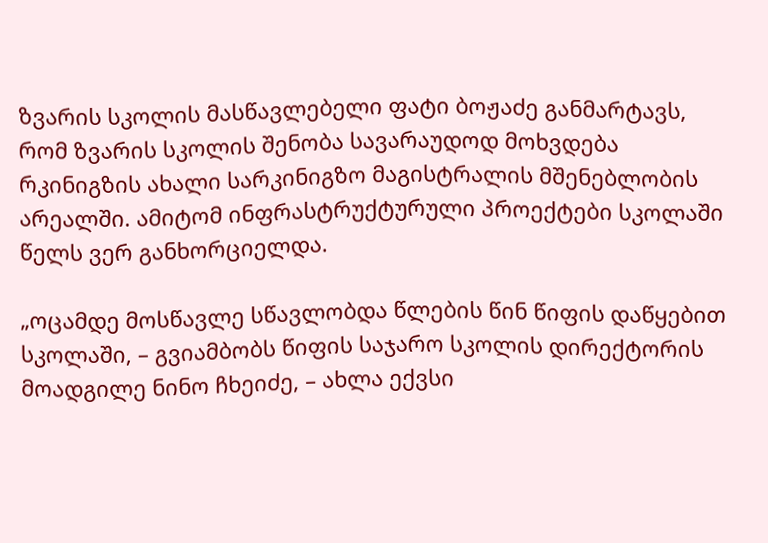ზვარის სკოლის მასწავლებელი ფატი ბოჟაძე განმარტავს, რომ ზვარის სკოლის შენობა სავარაუდოდ მოხვდება რკინიგზის ახალი სარკინიგზო მაგისტრალის მშენებლობის არეალში. ამიტომ ინფრასტრუქტურული პროექტები სკოლაში წელს ვერ განხორციელდა.

„ოცამდე მოსწავლე სწავლობდა წლების წინ წიფის დაწყებით სკოლაში, – გვიამბობს წიფის საჯარო სკოლის დირექტორის მოადგილე ნინო ჩხეიძე, – ახლა ექვსი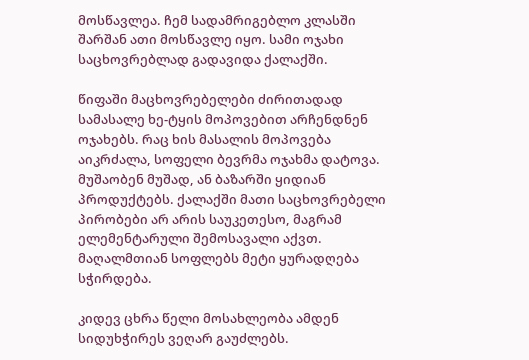მოსწავლეა. ჩემ სადამრიგებლო კლასში შარშან ათი მოსწავლე იყო. სამი ოჯახი საცხოვრებლად გადავიდა ქალაქში.

წიფაში მაცხოვრებელები ძირითადად სამასალე ხე-ტყის მოპოვებით არჩენდნენ ოჯახებს. რაც ხის მასალის მოპოვება აიკრძალა, სოფელი ბევრმა ოჯახმა დატოვა. მუშაობენ მუშად, ან ბაზარში ყიდიან პროდუქტებს. ქალაქში მათი საცხოვრებელი პირობები არ არის საუკეთესო, მაგრამ ელემენტარული შემოსავალი აქვთ. მაღალმთიან სოფლებს მეტი ყურადღება სჭირდება.

კიდევ ცხრა წელი მოსახლეობა ამდენ სიდუხჭირეს ვეღარ გაუძლებს.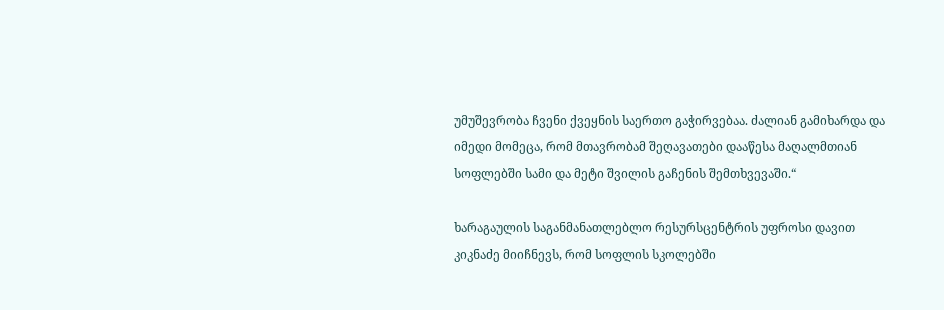უმუშევრობა ჩვენი ქვეყნის საერთო გაჭირვებაა. ძალიან გამიხარდა და იმედი მომეცა, რომ მთავრობამ შეღავათები დააწესა მაღალმთიან სოფლებში სამი და მეტი შვილის გაჩენის შემთხვევაში.“

ხარაგაულის საგანმანათლებლო რესურსცენტრის უფროსი დავით კიკნაძე მიიჩნევს, რომ სოფლის სკოლებში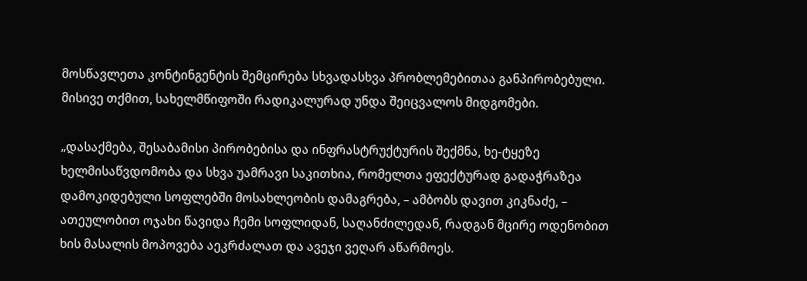მოსწავლეთა კონტინგენტის შემცირება სხვადასხვა პრობლემებითაა განპირობებული. მისივე თქმით, სახელმწიფოში რადიკალურად უნდა შეიცვალოს მიდგომები.

„დასაქმება, შესაბამისი პირობებისა და ინფრასტრუქტურის შექმნა, ხე-ტყეზე ხელმისაწვდომობა და სხვა უამრავი საკითხია, რომელთა ეფექტურად გადაჭრაზეა დამოკიდებული სოფლებში მოსახლეობის დამაგრება, – ამბობს დავით კიკნაძე, – ათეულობით ოჯახი წავიდა ჩემი სოფლიდან, საღანძილედან, რადგან მცირე ოდენობით ხის მასალის მოპოვება აეკრძალათ და ავეჯი ვეღარ აწარმოეს.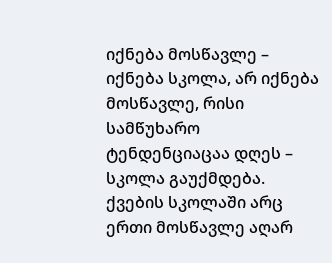იქნება მოსწავლე – იქნება სკოლა, არ იქნება მოსწავლე, რისი სამწუხარო ტენდენციაცაა დღეს – სკოლა გაუქმდება. ქვების სკოლაში არც ერთი მოსწავლე აღარ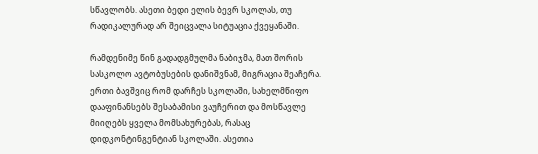სწავლობს. ასეთი ბედი ელის ბევრ სკოლას, თუ რადიკალურად არ შეიცვალა სიტუაცია ქვეყანაში.

რამდენიმე წინ გადადგმულმა ნაბიჯმა, მათ შორის სასკოლო ავტობუსების დანიშვნამ, მიგრაცია შეაჩერა. ერთი ბავშვიც რომ დარჩეს სკოლაში, სახელმწიფო დააფინანსებს შესაბამისი ვაუჩერით და მოსწავლე მიიღებს ყველა მომსახურებას, რასაც დიდკონტინგენტიან სკოლაში. ასეთია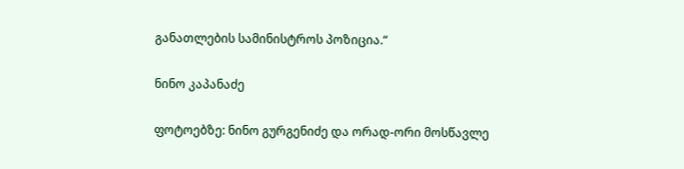განათლების სამინისტროს პოზიცია.“

ნინო კაპანაძე

ფოტოებზე: ნინო გურგენიძე და ორად-ორი მოსწავლე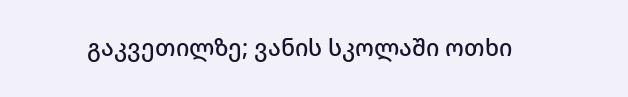გაკვეთილზე; ვანის სკოლაში ოთხი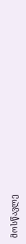მოსწავლე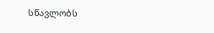სწავლობს